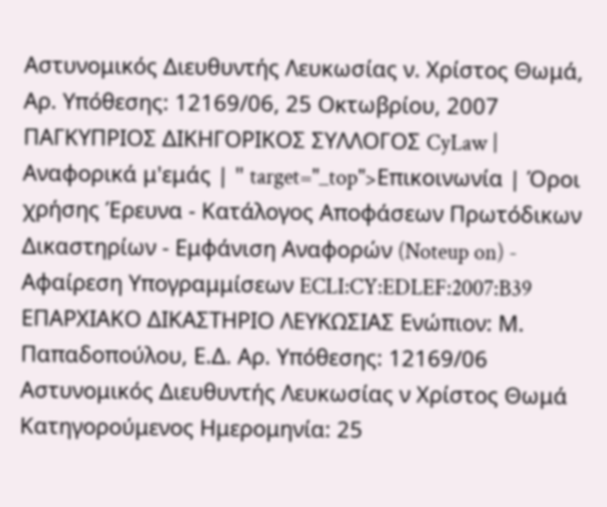Αστυνομικός Διευθυντής Λευκωσίας ν. Χρίστος Θωμά, Αρ. Υπόθεσης: 12169/06, 25 Οκτωβρίου, 2007 ΠΑΓΚΥΠΡΙΟΣ ΔΙΚΗΓΟΡΙΚΟΣ ΣΥΛΛΟΓΟΣ CyLaw | Αναφορικά μ'εμάς | " target="_top">Επικοινωνία | Όροι χρήσης Έρευνα - Κατάλογος Αποφάσεων Πρωτόδικων Δικαστηρίων - Εμφάνιση Αναφορών (Noteup on) - Αφαίρεση Υπογραμμίσεων ECLI:CY:EDLEF:2007:B39 ΕΠΑΡΧΙΑΚΟ ΔΙΚΑΣΤΗΡΙΟ ΛΕΥΚΩΣΙΑΣ Ενώπιον: Μ. Παπαδοπούλου, Ε.Δ. Αρ. Υπόθεσης: 12169/06 Αστυνομικός Διευθυντής Λευκωσίας ν Χρίστος Θωμά Κατηγορούμενος Ημερομηνία: 25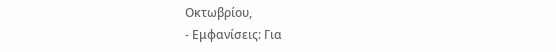Οκτωβρίου,
- Εμφανίσεις: Για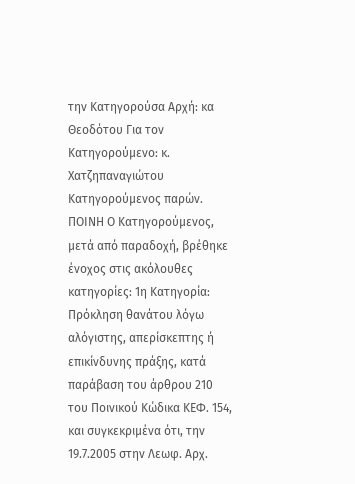την Κατηγορούσα Αρχή: κα Θεοδότου Για τον Κατηγορούμενο: κ. Χατζηπαναγιώτου Κατηγορούμενος παρών. ΠΟΙΝΗ Ο Κατηγορούμενος, μετά από παραδοχή, βρέθηκε ένοχος στις ακόλουθες κατηγορίες: 1η Κατηγορία: Πρόκληση θανάτου λόγω αλόγιστης, απερίσκεπτης ή επικίνδυνης πράξης, κατά παράβαση του άρθρου 210 του Ποινικού Κώδικα ΚΕΦ. 154, και συγκεκριμένα ότι, την 19.7.2005 στην Λεωφ. Αρχ.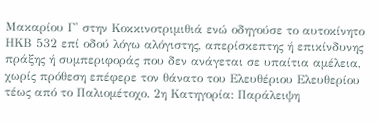Μακαρίου Γ' στην Κοκκινοτριμιθιά ενώ οδηγούσε το αυτοκίνητο ΗΚΒ 532 επί οδού λόγω αλόγιστης, απερίσκεπτης ή επικίνδυνης πράξης ή συμπεριφοράς που δεν ανάγεται σε υπαίτια αμέλεια, χωρίς πρόθεση επέφερε τον θάνατο του Ελευθέριου Ελευθερίου τέως από το Παλιομέτοχο. 2η Κατηγορία: Παράλειψη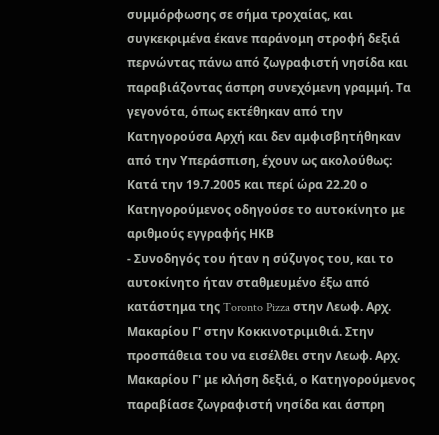συμμόρφωσης σε σήμα τροχαίας, και συγκεκριμένα έκανε παράνομη στροφή δεξιά περνώντας πάνω από ζωγραφιστή νησίδα και παραβιάζοντας άσπρη συνεχόμενη γραμμή. Τα γεγονότα, όπως εκτέθηκαν από την Κατηγορούσα Αρχή και δεν αμφισβητήθηκαν από την Υπεράσπιση, έχουν ως ακολούθως: Κατά την 19.7.2005 και περί ώρα 22.20 ο Κατηγορούμενος οδηγούσε το αυτοκίνητο με αριθμούς εγγραφής ΗΚΒ
- Συνοδηγός του ήταν η σύζυγος του, και το αυτοκίνητο ήταν σταθμευμένο έξω από κατάστημα της Toronto Pizza στην Λεωφ. Αρχ. Μακαρίου Γ' στην Κοκκινοτριμιθιά. Στην προσπάθεια του να εισέλθει στην Λεωφ. Αρχ. Μακαρίου Γ' με κλήση δεξιά, ο Κατηγορούμενος παραβίασε ζωγραφιστή νησίδα και άσπρη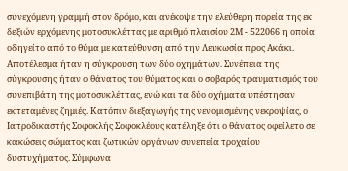συνεχόμενη γραμμή στον δρόμο, και ανέκοψε την ελεύθερη πορεία της εκ δεξιών ερχόμενης μοτοσυκλέττας με αριθμό πλαισίου 2Μ - 522066 η οποία οδηγείτο από το θύμα με κατεύθυνση από την Λευκωσία προς Ακάκι. Αποτέλεσμα ήταν η σύγκρουση των δύο οχημάτων. Συνέπεια της σύγκρουσης ήταν ο θάνατος του θύματος και ο σοβαρός τραυματισμός του συνεπιβάτη της μοτοσυκλέττας, ενώ και τα δύο οχήματα υπέστησαν εκτεταμένες ζημιές. Κατόπιν διεξαγωγής της νενομισμένης νεκροψίας, ο Ιατροδικαστής Σοφοκλής Σοφοκλέους κατέληξε ότι ο θάνατος οφείλετο σε κακώσεις σώματος και ζωτικών οργάνων συνεπεία τροχαίου δυστυχήματος. Σύμφωνα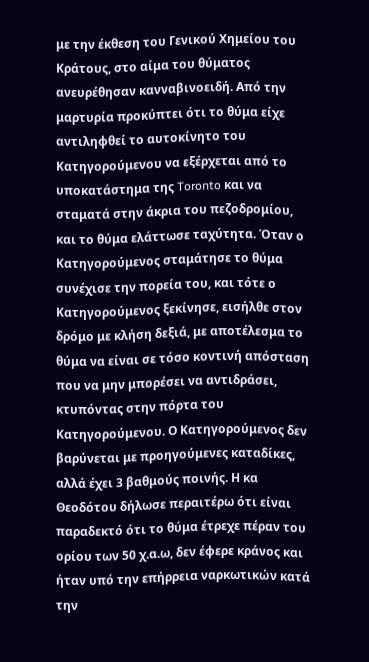με την έκθεση του Γενικού Χημείου του Κράτους, στο αίμα του θύματος ανευρέθησαν κανναβινοειδή. Από την μαρτυρία προκύπτει ότι το θύμα είχε αντιληφθεί το αυτοκίνητο του Κατηγορούμενου να εξέρχεται από το υποκατάστημα της Toronto και να σταματά στην άκρια του πεζοδρομίου, και το θύμα ελάττωσε ταχύτητα. Όταν ο Κατηγορούμενος σταμάτησε το θύμα συνέχισε την πορεία του, και τότε ο Κατηγορούμενος ξεκίνησε, εισήλθε στον δρόμο με κλήση δεξιά, με αποτέλεσμα το θύμα να είναι σε τόσο κοντινή απόσταση που να μην μπορέσει να αντιδράσει, κτυπόντας στην πόρτα του Κατηγορούμενου. Ο Κατηγορούμενος δεν βαρύνεται με προηγούμενες καταδίκες, αλλά έχει 3 βαθμούς ποινής. Η κα Θεοδότου δήλωσε περαιτέρω ότι είναι παραδεκτό ότι το θύμα έτρεχε πέραν του ορίου των 50 χ.α.ω, δεν έφερε κράνος και ήταν υπό την επήρρεια ναρκωτικών κατά την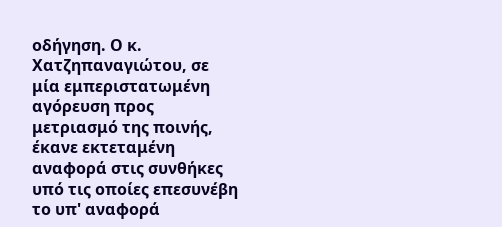οδήγηση. Ο κ. Χατζηπαναγιώτου, σε μία εμπεριστατωμένη αγόρευση προς μετριασμό της ποινής, έκανε εκτεταμένη αναφορά στις συνθήκες υπό τις οποίες επεσυνέβη το υπ' αναφορά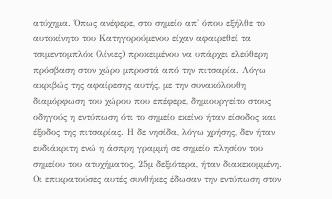ατύχημα. Όπως ανέφερε, στο σημείο απ' όπου εξήλθε το αυτοκίνητο του Κατηγορούμενου είχαν αφαιρεθεί τα τσιμεντομπλόκ (λίνιες) προκειμένου να υπάρχει ελεύθερη πρόσβαση στον χώρο μπροστά από την πιτσαρία. Λόγω ακριβώς της αφαίρεσης αυτής, με την συνακόλουθη διαμόρφωση του χώρου που επέφερε, δημιουργείτο στους οδηγούς η εντύπωση ότι το σημείο εκείνο ήταν είσοδος και έξοδος της πιτσαρίας. Η δε νησίδα, λόγω χρήσης, δεν ήταν ευδιάκριτη ενώ η άσπρη γραμμή σε σημείο πλησίον του σημείου του ατυχήματος, 25μ δεξιότερα, ήταν διακεκομμένη. Οι επικρατούσες αυτές συνθήκες έδωσαν την εντύπωση στον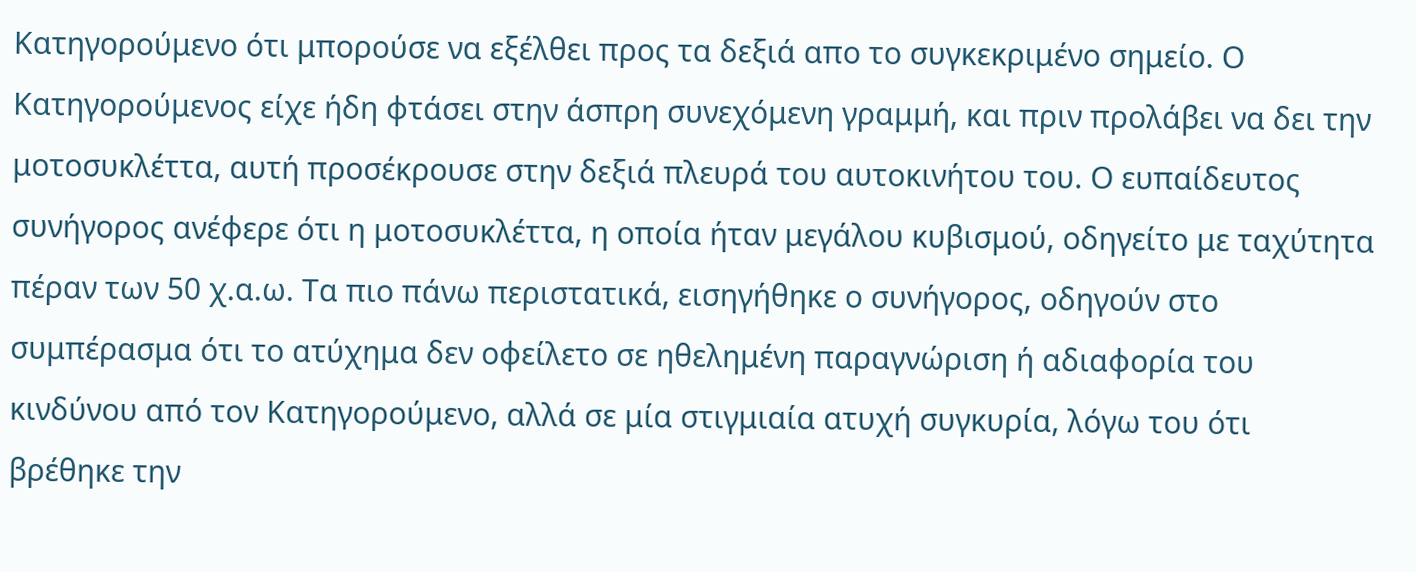Κατηγορούμενο ότι μπορούσε να εξέλθει προς τα δεξιά απο το συγκεκριμένο σημείο. Ο Κατηγορούμενος είχε ήδη φτάσει στην άσπρη συνεχόμενη γραμμή, και πριν προλάβει να δει την μοτοσυκλέττα, αυτή προσέκρουσε στην δεξιά πλευρά του αυτοκινήτου του. Ο ευπαίδευτος συνήγορος ανέφερε ότι η μοτοσυκλέττα, η οποία ήταν μεγάλου κυβισμού, οδηγείτο με ταχύτητα πέραν των 50 χ.α.ω. Τα πιο πάνω περιστατικά, εισηγήθηκε ο συνήγορος, οδηγούν στο συμπέρασμα ότι το ατύχημα δεν οφείλετο σε ηθελημένη παραγνώριση ή αδιαφορία του κινδύνου από τον Κατηγορούμενο, αλλά σε μία στιγμιαία ατυχή συγκυρία, λόγω του ότι βρέθηκε την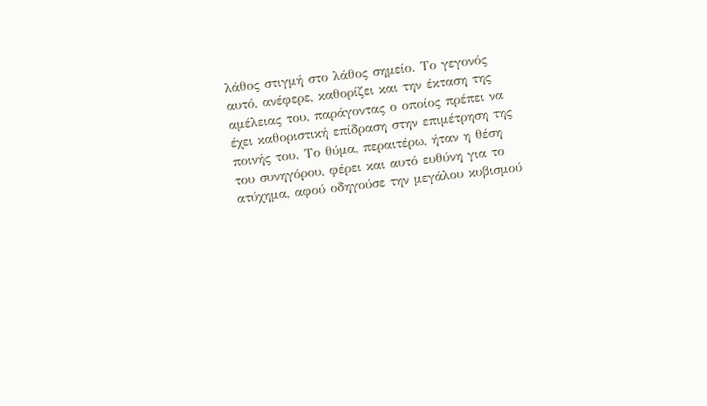λάθος στιγμή στο λάθος σημείο. Το γεγονός αυτό, ανέφερε, καθορίζει και την έκταση της αμέλειας του, παράγοντας ο οποίος πρέπει να έχει καθοριστική επίδραση στην επιμέτρηση της ποινής του. Το θύμα, περαιτέρω, ήταν η θέση του συνηγόρου, φέρει και αυτό ευθύνη για το ατύχημα, αφού οδηγούσε την μεγάλου κυβισμού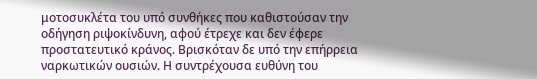μοτοσυκλέτα του υπό συνθήκες που καθιστούσαν την οδήγηση ριψοκίνδυνη, αφού έτρεχε και δεν έφερε προστατευτικό κράνος. Βρισκόταν δε υπό την επήρρεια ναρκωτικών ουσιών. Η συντρέχουσα ευθύνη του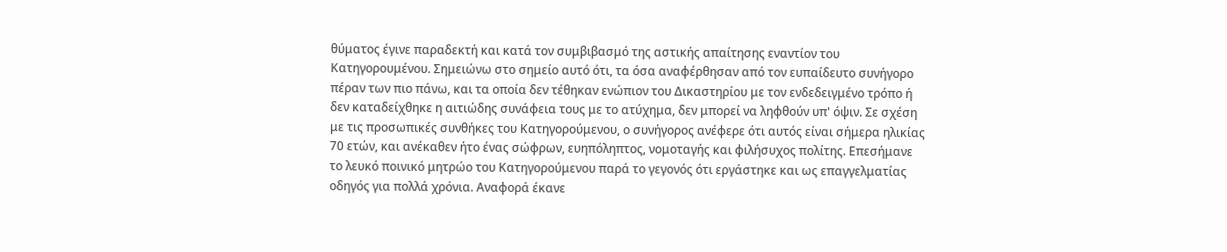θύματος έγινε παραδεκτή και κατά τον συμβιβασμό της αστικής απαίτησης εναντίον του Κατηγορουμένου. Σημειώνω στο σημείο αυτό ότι, τα όσα αναφέρθησαν από τον ευπαίδευτο συνήγορο πέραν των πιο πάνω, και τα οποία δεν τέθηκαν ενώπιον του Δικαστηρίου με τον ενδεδειγμένο τρόπο ή δεν καταδείχθηκε η αιτιώδης συνάφεια τους με το ατύχημα, δεν μπορεί να ληφθούν υπ' όψιν. Σε σχέση με τις προσωπικές συνθήκες του Κατηγορούμενου, ο συνήγορος ανέφερε ότι αυτός είναι σήμερα ηλικίας 70 ετών, και ανέκαθεν ήτο ένας σώφρων, ευηπόληπτος, νομοταγής και φιλήσυχος πολίτης. Επεσήμανε το λευκό ποινικό μητρώο του Κατηγορούμενου παρά το γεγονός ότι εργάστηκε και ως επαγγελματίας οδηγός για πολλά χρόνια. Αναφορά έκανε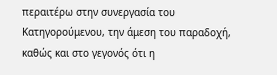περαιτέρω στην συνεργασία του Κατηγορούμενου, την άμεση του παραδοχή, καθώς και στο γεγονός ότι η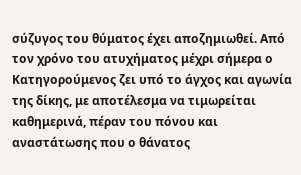σύζυγος του θύματος έχει αποζημιωθεί. Από τον χρόνο του ατυχήματος μέχρι σήμερα ο Κατηγορούμενος ζει υπό το άγχος και αγωνία της δίκης, με αποτέλεσμα να τιμωρείται καθημερινά, πέραν του πόνου και αναστάτωσης που ο θάνατος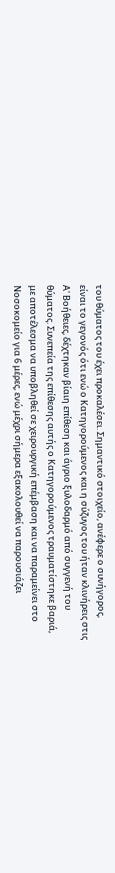του θύματος του έχει προκαλέσει. Σημαντικό στοιχείο, ανέφερε ο συνήγορος, είναι το γεγονός ότι ενώ ο Κατηγορούμενος και η σύζυγος του ήταν κλινήρεις στις Α' Βοήθειες, δέχτηκαν βίαιη επίθεση και άγριο ξυλοδαρμό από συγγενή του θύματος. Συνεπεία της επίθεσης αυτής ο Κατηγορούμενος τραυματίστηκε βαριά, με αποτέλεσμα να υποβληθεί σε χειρουργική επέμβαση και να παραμείνει στο Νοσοκομείο για 6 μέρες, ενώ μέχρι σήμερα εξακολουθεί να παρουσιάζει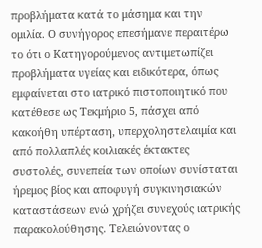προβλήματα κατά το μάσημα και την ομιλία. Ο συνήγορος επεσήμανε περαιτέρω το ότι ο Κατηγορούμενος αντιμετωπίζει προβλήματα υγείας και ειδικότερα, όπως εμφαίνεται στο ιατρικό πιστοποιητικό που κατέθεσε ως Τεκμήριο 5, πάσχει από κακοήθη υπέρταση, υπερχοληστελαιμία και από πολλαπλές κοιλιακές έκτακτες συστολές, συνεπεία των οποίων συνίσταται ήρεμος βίος και αποφυγή συγκινησιακών καταστάσεων ενώ χρήζει συνεχούς ιατρικής παρακολούθησης. Τελειώνοντας ο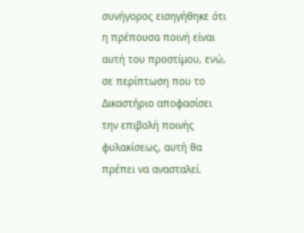συνήγορος εισηγήθηκε ότι η πρέπουσα ποινή είναι αυτή του προστίμου, ενώ, σε περίπτωση που το Δικαστήριο αποφασίσει την επιβολή ποινής φυλακίσεως, αυτή θα πρέπει να ανασταλεί.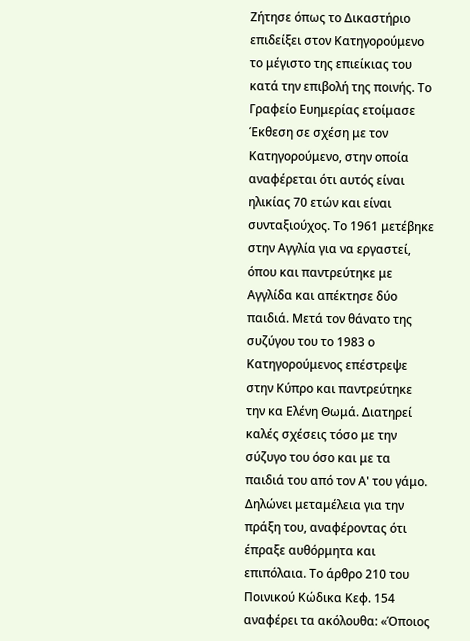Ζήτησε όπως το Δικαστήριο επιδείξει στον Κατηγορούμενο το μέγιστο της επιείκιας του κατά την επιβολή της ποινής. Το Γραφείο Ευημερίας ετοίμασε Έκθεση σε σχέση με τον Κατηγορούμενο, στην οποία αναφέρεται ότι αυτός είναι ηλικίας 70 ετών και είναι συνταξιούχος. Το 1961 μετέβηκε στην Αγγλία για να εργαστεί, όπου και παντρεύτηκε με Αγγλίδα και απέκτησε δύο παιδιά. Μετά τον θάνατο της συζύγου του το 1983 ο Κατηγορούμενος επέστρεψε στην Κύπρο και παντρεύτηκε την κα Ελένη Θωμά. Διατηρεί καλές σχέσεις τόσο με την σύζυγο του όσο και με τα παιδιά του από τον Α' του γάμο. Δηλώνει μεταμέλεια για την πράξη του, αναφέροντας ότι έπραξε αυθόρμητα και επιπόλαια. Το άρθρο 210 του Ποινικού Κώδικα Κεφ. 154 αναφέρει τα ακόλουθα: «Όποιος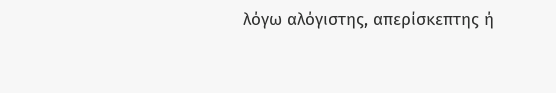λόγω αλόγιστης, απερίσκεπτης ή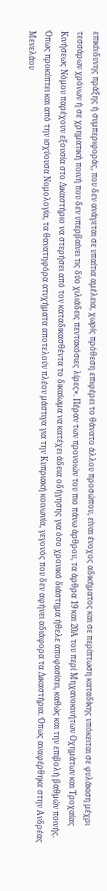επικίνδυνης πράξης ή συμπεριφοράς, που δεν ανάγεται σε υπαίτια αμέλεια, χωρίς πρόθεση επιφέρει το θάνατο άλλου προσώπου, είναι ένοχος αδικήματος και σε περίπτωση καταδίκης υπόκειται σε φυλάκιση μέχρι τεσσάρων χρόνων ή σε χρηματική ποινή που δεν υπερβαίνει τις δύο χιλιάδεις πεντακόσιες λίρες». Πέραν των προνοιών του πιο πάνω άρθρου, τα άρθρα 19 και 20Α του περί Μηχανοκινήτων Οχημάτων και Τροχαίας Κινήσεως Νόμου παρέχουν εξουσία στο Δικαστήριο να στερήσει από τον καταδικασθέντα το δικαίωμα να κατέχει άδεια οδήγησης για όσο χρονικό διάστημα ήθελε αποφασίσει, καθώς και την επιβολή βαθμών ποινής. Όπως προκύπτει και από την ισχύουσα Νομολογία, τα θανατηφόρα ατυχήματα αποτελούν πλέον μάστιγα για την Κυπριακή κοινωνία, γεγονός που δεν αφήνει αδιάφορα τα Δικαστήρια. Όπως αναφέρθηκε στην Ανδρέας Μενελάου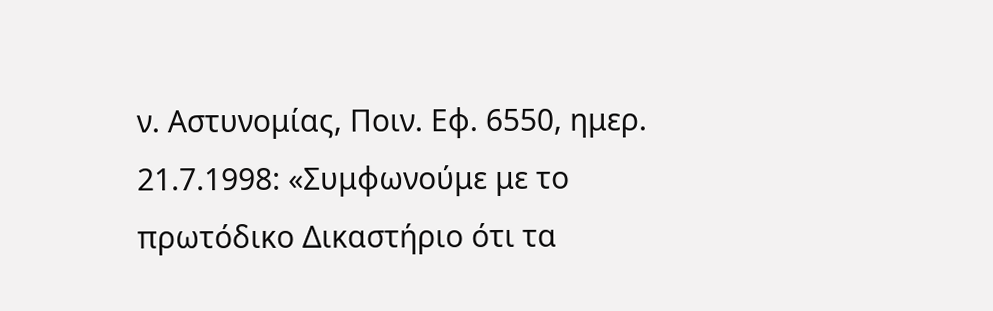ν. Αστυνομίας, Ποιν. Εφ. 6550, ημερ. 21.7.1998: «Συμφωνούμε με το πρωτόδικο Δικαστήριο ότι τα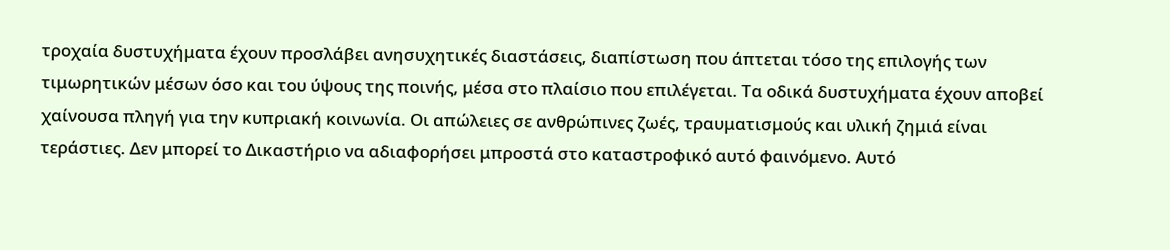τροχαία δυστυχήματα έχουν προσλάβει ανησυχητικές διαστάσεις, διαπίστωση που άπτεται τόσο της επιλογής των τιμωρητικών μέσων όσο και του ύψους της ποινής, μέσα στο πλαίσιο που επιλέγεται. Τα οδικά δυστυχήματα έχουν αποβεί χαίνουσα πληγή για την κυπριακή κοινωνία. Οι απώλειες σε ανθρώπινες ζωές, τραυματισμούς και υλική ζημιά είναι τεράστιες. Δεν μπορεί το Δικαστήριο να αδιαφορήσει μπροστά στο καταστροφικό αυτό φαινόμενο. Αυτό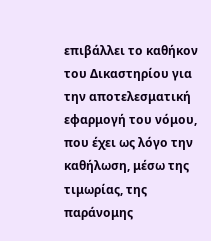επιβάλλει το καθήκον του Δικαστηρίου για την αποτελεσματική εφαρμογή του νόμου, που έχει ως λόγο την καθήλωση, μέσω της τιμωρίας, της παράνομης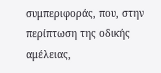συμπεριφοράς, που, στην περίπτωση της οδικής αμέλειας,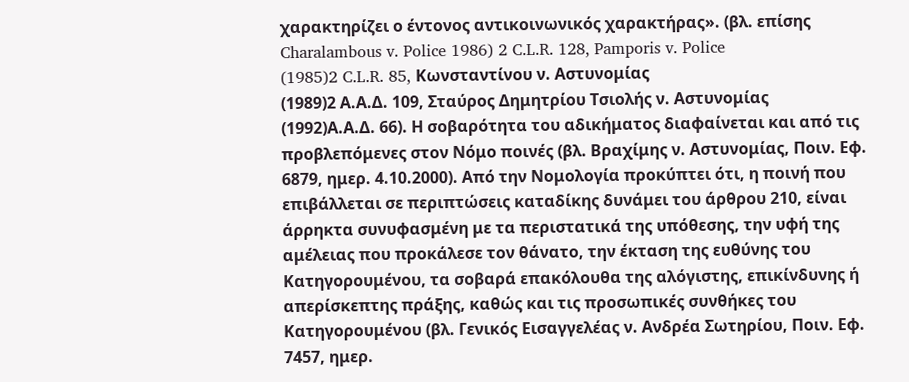χαρακτηρίζει ο έντονος αντικοινωνικός χαρακτήρας». (βλ. επίσης Charalambous v. Police 1986) 2 C.L.R. 128, Pamporis v. Police
(1985)2 C.L.R. 85, Κωνσταντίνου ν. Αστυνομίας
(1989)2 Α.Α.Δ. 109, Σταύρος Δημητρίου Τσιολής ν. Αστυνομίας
(1992)Α.Α.Δ. 66). Η σοβαρότητα του αδικήματος διαφαίνεται και από τις προβλεπόμενες στον Νόμο ποινές (βλ. Βραχίμης ν. Αστυνομίας, Ποιν. Εφ. 6879, ημερ. 4.10.2000). Από την Νομολογία προκύπτει ότι, η ποινή που επιβάλλεται σε περιπτώσεις καταδίκης δυνάμει του άρθρου 210, είναι άρρηκτα συνυφασμένη με τα περιστατικά της υπόθεσης, την υφή της αμέλειας που προκάλεσε τον θάνατο, την έκταση της ευθύνης του Κατηγορουμένου, τα σοβαρά επακόλουθα της αλόγιστης, επικίνδυνης ή απερίσκεπτης πράξης, καθώς και τις προσωπικές συνθήκες του Κατηγορουμένου (βλ. Γενικός Εισαγγελέας ν. Ανδρέα Σωτηρίου, Ποιν. Εφ. 7457, ημερ.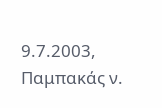9.7.2003, Παμπακάς ν.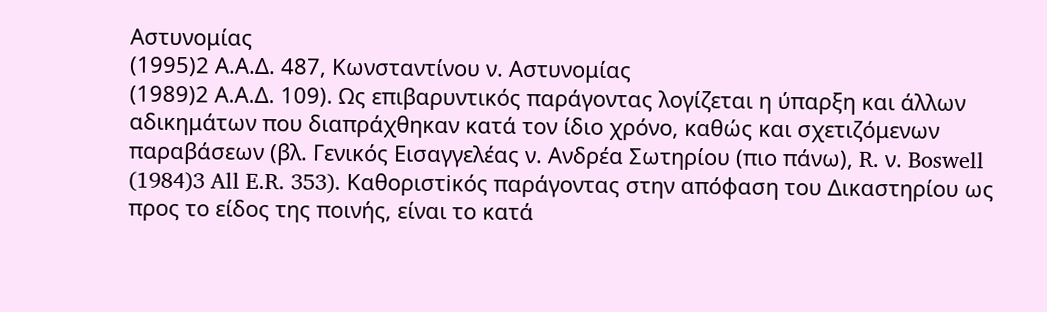Αστυνομίας
(1995)2 Α.Α.Δ. 487, Κωνσταντίνου ν. Αστυνομίας
(1989)2 Α.Α.Δ. 109). Ως επιβαρυντικός παράγοντας λογίζεται η ύπαρξη και άλλων αδικημάτων που διαπράχθηκαν κατά τον ίδιο χρόνο, καθώς και σχετιζόμενων παραβάσεων (βλ. Γενικός Εισαγγελέας ν. Ανδρέα Σωτηρίου (πιο πάνω), R. ν. Boswell
(1984)3 All E.R. 353). Καθοριστiκός παράγοντας στην απόφαση του Δικαστηρίου ως προς το είδος της ποινής, είναι το κατά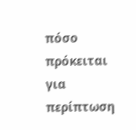πόσο πρόκειται για περίπτωση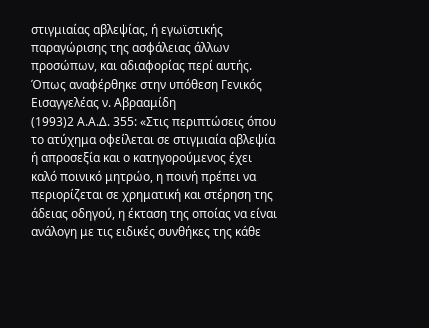στιγμιαίας αβλεψίας, ή εγωϊστικής παραγώρισης της ασφάλειας άλλων προσώπων, και αδιαφορίας περί αυτής. Όπως αναφέρθηκε στην υπόθεση Γενικός Εισαγγελέας ν. Αβρααμίδη
(1993)2 Α.Α.Δ. 355: «Στις περιπτώσεις όπου το ατύχημα οφείλεται σε στιγμιαία αβλεψία ή απροσεξία και ο κατηγορούμενος έχει καλό ποινικό μητρώο, η ποινή πρέπει να περιορίζεται σε χρηματική και στέρηση της άδειας οδηγού, η έκταση της οποίας να είναι ανάλογη με τις ειδικές συνθήκες της κάθε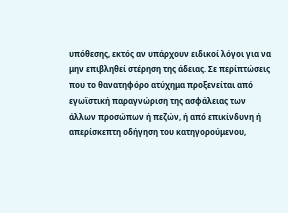υπόθεσης, εκτός αν υπάρχουν ειδικοί λόγοι για να μην επιβληθεί στέρηση της άδειας. Σε περίπτώσεις που το θανατηφόρο ατύχημα προξενείται από εγωϊστική παραγνώριση της ασφάλειας των άλλων προσώπων ή πεζών, ή από επικίνδυνη ή απερίσκεπτη οδήγηση του κατηγορούμενου,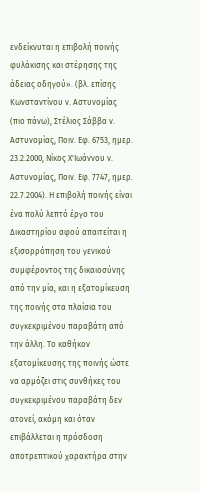ενδείκνυται η επιβολή ποινής φυλάκισης και στέρησης της άδειας οδηγού». (βλ. επίσης Κωνσταντίνου ν. Αστυνομίας (πιο πάνω), Στέλιος Σάββα ν. Αστυνομίας, Ποιν. Εφ. 6753, ημερ. 23.2.2000, Νίκος Χ'Ιωάννου ν. Αστυνομίας, Ποιν. Εφ. 7747, ημερ. 22.7.2004). Η επιβολή ποινής είναι ένα πολύ λεπτό έργο του Δικαστηρίου αφού απαιτείται η εξισορρόπηση του γενικού συμφέροντος της δικαιοσύνης από την μία, και η εξατομίκευση της ποινής στα πλαίσια του συγκεκριμένου παραβάτη από την άλλη. Το καθήκον εξατομίκευσης της ποινής ώστε να αρμόζει στις συνθήκες του συγκεκριμένου παραβάτη δεν ατονεί, ακόμη και όταν επιβάλλεται η πρόσδοση αποτρεπτικού χαρακτήρα στην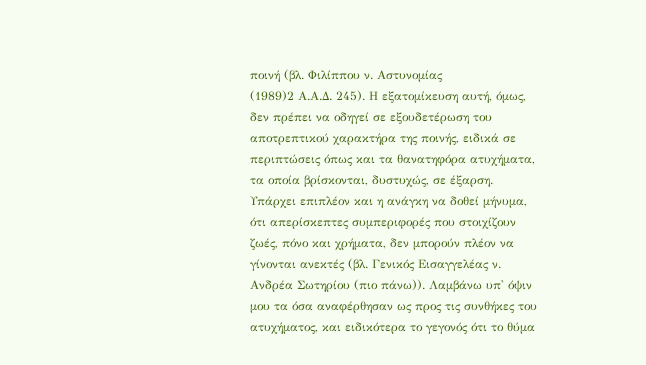ποινή (βλ. Φιλίππου ν. Αστυνομίας
(1989)2 Α.Α.Δ. 245). Η εξατομίκευση αυτή, όμως, δεν πρέπει να οδηγεί σε εξουδετέρωση του αποτρεπτικού χαρακτήρα της ποινής, ειδικά σε περιπτώσεις όπως και τα θανατηφόρα ατυχήματα, τα οποία βρίσκονται, δυστυχώς, σε έξαρση. Υπάρχει επιπλέον και η ανάγκη να δοθεί μήνυμα, ότι απερίσκεπτες συμπεριφορές που στοιχίζουν ζωές, πόνο και χρήματα, δεν μπορούν πλέον να γίνονται ανεκτές (βλ. Γενικός Εισαγγελέας ν. Ανδρέα Σωτηρίου (πιο πάνω)). Λαμβάνω υπ' όψιν μου τα όσα αναφέρθησαν ως προς τις συνθήκες του ατυχήματος, και ειδικότερα το γεγονός ότι το θύμα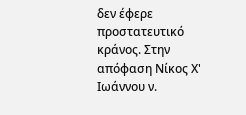δεν έφερε προστατευτικό κράνος. Στην απόφαση Νίκος Χ' Ιωάννου ν.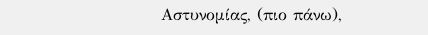Αστυνομίας, (πιο πάνω),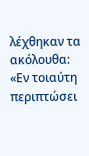λέχθηκαν τα ακόλουθα: «Εν τοιαύτη περιπτώσει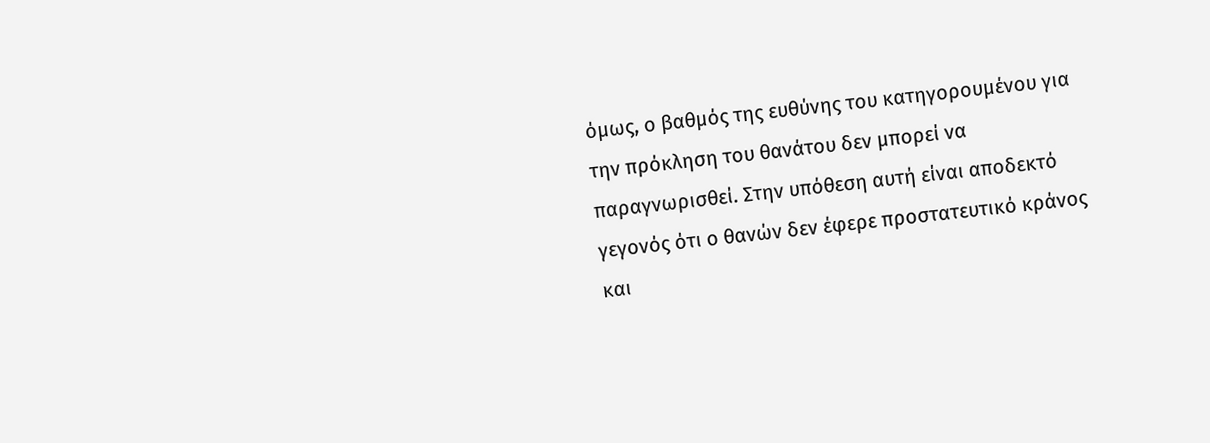όμως, ο βαθμός της ευθύνης του κατηγορουμένου για την πρόκληση του θανάτου δεν μπορεί να παραγνωρισθεί. Στην υπόθεση αυτή είναι αποδεκτό γεγονός ότι ο θανών δεν έφερε προστατευτικό κράνος και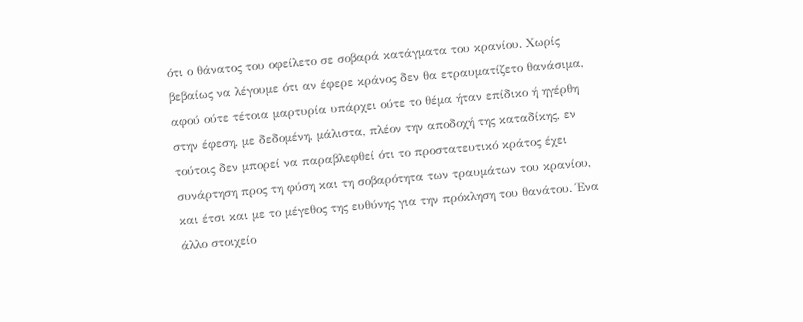ότι ο θάνατος του οφείλετο σε σοβαρά κατάγματα του κρανίου. Χωρίς βεβαίως να λέγουμε ότι αν έφερε κράνος δεν θα ετραυματίζετο θανάσιμα, αφού ούτε τέτοια μαρτυρία υπάρχει ούτε το θέμα ήταν επίδικο ή ηγέρθη στην έφεση, με δεδομένη, μάλιστα, πλέον την αποδοχή της καταδίκης, εν τούτοις δεν μπορεί να παραβλεφθεί ότι το προστατευτικό κράτος έχει συνάρτηση προς τη φύση και τη σοβαρότητα των τραυμάτων του κρανίου, και έτσι και με το μέγεθος της ευθύνης για την πρόκληση του θανάτου. Ένα άλλο στοιχείο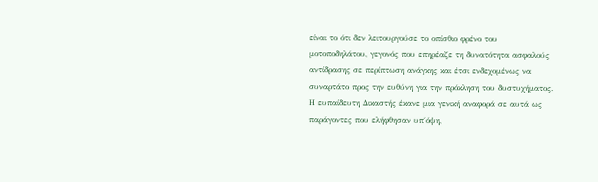είναι το ότι δεν λειτουργούσε το οπίσθιο φρένο του μοτοποδηλάτου, γεγονός που επηρέαζε τη δυνατότητα ασφαλούς αντίδρασης σε περίπτωση ανάγκης και έτσι ενδεχομένως να συναρτάτο προς την ευθύνη για την πρόκληση του δυστυχήματος. Η ευπαίδευτη Δικαστής έκανε μια γενική αναφορά σε αυτά ως παράγοντες που ελήφθησαν υπ΄όψη,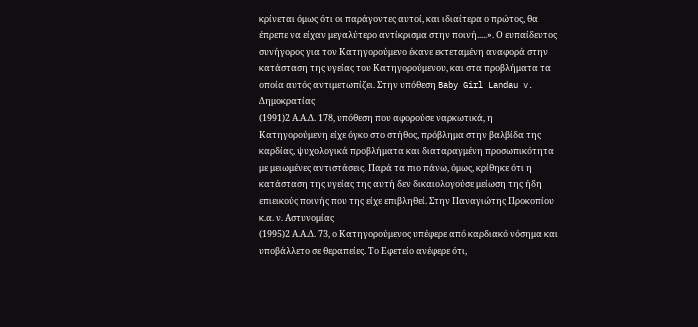κρίνεται όμως ότι οι παράγοντες αυτοί, και ιδιαίτερα ο πρώτος, θα έπρεπε να είχαν μεγαλύτερο αντίκρισμα στην ποινή.....». Ο ευπαίδευτος συνήγορος για τον Κατηγορούμενο έκανε εκτεταμένη αναφορά στην κατάσταση της υγείας του Κατηγορούμενου, και στα προβλήματα τα οποία αυτός αντιμετωπίζει. Στην υπόθεση Baby Girl Landau v. Δημοκρατίας
(1991)2 Α.Α.Δ. 178, υπόθεση που αφορούσε ναρκωτικά, η Κατηγορούμενη είχε όγκο στο στήθος, πρόβλημα στην βαλβίδα της καρδίας, ψυχολογικά προβλήματα και διαταραγμένη προσωπικότητα με μειωμένες αντιστάσεις. Παρά τα πιο πάνω, όμως, κρίθηκε ότι η κατάσταση της υγείας της αυτή δεν δικαιολογούσε μείωση της ήδη επιεικούς ποινής που της είχε επιβληθεί. Στην Παναγιώτης Προκοπίου κ.α. ν. Αστυνομίας
(1995)2 Α.Α.Δ. 73, ο Κατηγορούμενος υπέφερε από καρδιακό νόσημα και υποβάλλετο σε θεραπείες. Το Εφετείο ανέφερε ότι,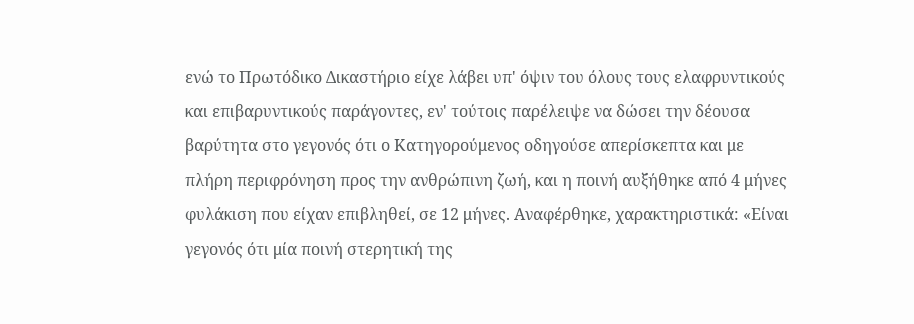ενώ το Πρωτόδικο Δικαστήριο είχε λάβει υπ' όψιν του όλους τους ελαφρυντικούς και επιβαρυντικούς παράγοντες, εν' τούτοις παρέλειψε να δώσει την δέουσα βαρύτητα στο γεγονός ότι ο Κατηγορούμενος οδηγούσε απερίσκεπτα και με πλήρη περιφρόνηση προς την ανθρώπινη ζωή, και η ποινή αυξήθηκε από 4 μήνες φυλάκιση που είχαν επιβληθεί, σε 12 μήνες. Αναφέρθηκε, χαρακτηριστικά: «Είναι γεγονός ότι μία ποινή στερητική της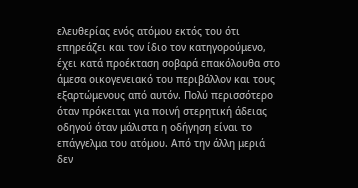ελευθερίας ενός ατόμου εκτός του ότι επηρεάζει και τον ίδιο τον κατηγορούμενο, έχει κατά προέκταση σοβαρά επακόλουθα στο άμεσα οικογενειακό του περιβάλλον και τους εξαρτώμενους από αυτόν. Πολύ περισσότερο όταν πρόκειται για ποινή στερητική άδειας οδηγού όταν μάλιστα η οδήγηση είναι το επάγγελμα του ατόμου. Από την άλλη μεριά δεν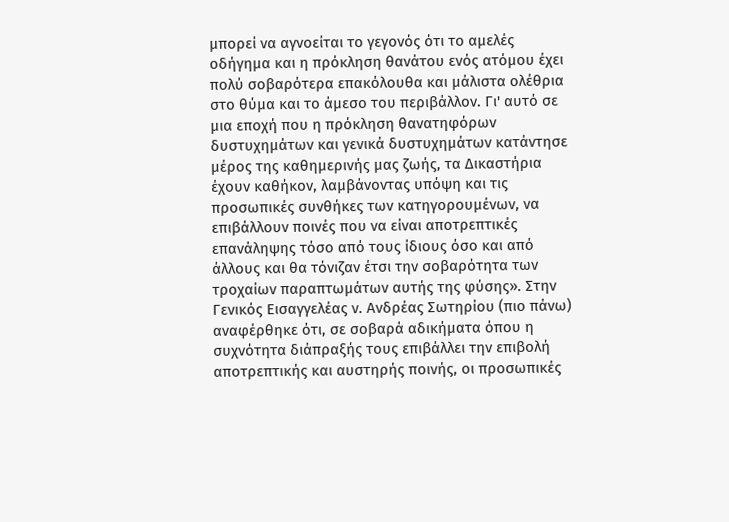μπορεί να αγνοείται το γεγονός ότι το αμελές οδήγημα και η πρόκληση θανάτου ενός ατόμου έχει πολύ σοβαρότερα επακόλουθα και μάλιστα ολέθρια στο θύμα και το άμεσο του περιβάλλον. Γι' αυτό σε μια εποχή που η πρόκληση θανατηφόρων δυστυχημάτων και γενικά δυστυχημάτων κατάντησε μέρος της καθημερινής μας ζωής, τα Δικαστήρια έχουν καθήκον, λαμβάνοντας υπόψη και τις προσωπικές συνθήκες των κατηγορουμένων, να επιβάλλουν ποινές που να είναι αποτρεπτικές επανάληψης τόσο από τους ίδιους όσο και από άλλους και θα τόνιζαν έτσι την σοβαρότητα των τροχαίων παραπτωμάτων αυτής της φύσης». Στην Γενικός Εισαγγελέας ν. Ανδρέας Σωτηρίου (πιο πάνω) αναφέρθηκε ότι, σε σοβαρά αδικήματα όπου η συχνότητα διάπραξής τους επιβάλλει την επιβολή αποτρεπτικής και αυστηρής ποινής, οι προσωπικές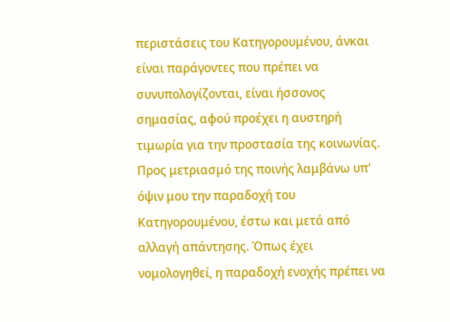περιστάσεις του Κατηγορουμένου, άνκαι είναι παράγοντες που πρέπει να συνυπολογίζονται, είναι ήσσονος σημασίας, αφού προέχει η αυστηρή τιμωρία για την προστασία της κοινωνίας. Προς μετριασμό της ποινής λαμβάνω υπ' όψιν μου την παραδοχή του Κατηγορουμένου, έστω και μετά από αλλαγή απάντησης. Όπως έχει νομολογηθεί, η παραδοχή ενοχής πρέπει να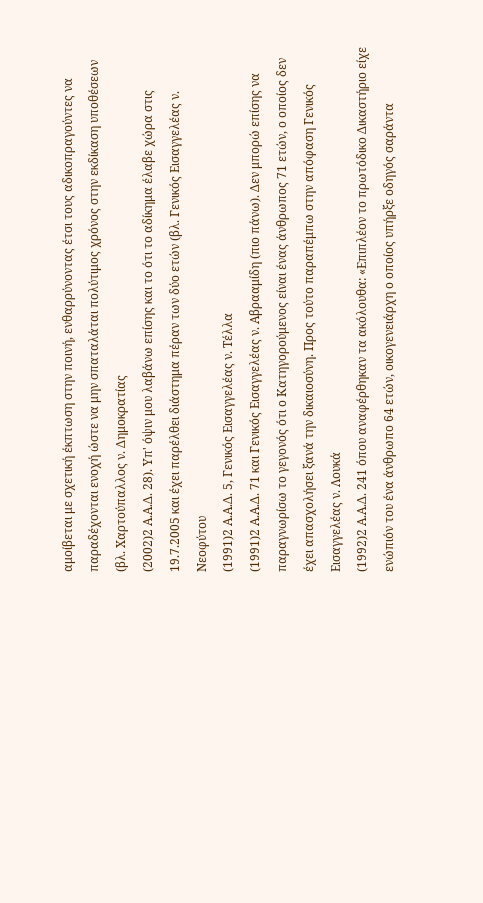αμοίβεται με σχετική έκπτωση στην ποινή, ενθαρρύνοντας έτσι τους αδικοπραγούντες να παραδέχονται ενοχή ώστε να μην σπαταλάται πολύτιμος χρόνος στην εκδίκαση υποθέσεων (βλ. Χαρτούπαλλος ν. Δημοκρατίας
(2002)2 Α.Α.Δ. 28). Υπ' όψιν μου λαβάνω επίσης και το ότι το αδίκημα έλαβε χώρα στις 19.7.2005 και έχει παρέλθει διάστημα πέραν των δύο ετών (βλ. Γενικός Εισαγγελέας ν. Νεοφύτου
(1991)2 Α.Α.Δ. 5, Γενικός Εισαγγελέας ν. Τέλλα
(1991)2 Α.Α.Δ. 71 και Γενικός Εισαγγελέας ν. Αβρααμίδη (πιο πάνω). Δεν μπορώ επίσης να παραγνωρίσω το γεγονός ότι ο Κατηγορούμενος είναι ένας άνθρωπος 71 ετών, ο οποίος δεν έχει απασχολήσει ξανά την δικαιοσύνη. Προς τούτο παραπέμπω στην απόφαση Γενικός Εισαγγελέας ν. Λουκά
(1992)2 Α.Α.Δ. 241 όπου αναφέρθηκαν τα ακόλουθα: «Επιπλέον το πρωτόδικο Δικαστήριο είχε ενώπιόν του ένα άνθρωπο 64 ετών, οικογενειάρχη ο οποίος υπήρξε οδηγός σαράντα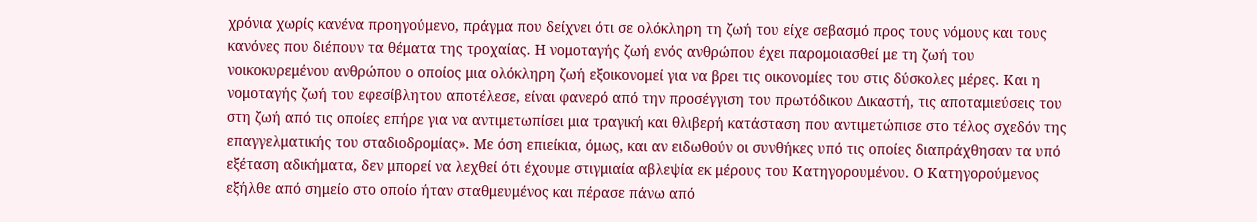χρόνια χωρίς κανένα προηγούμενο, πράγμα που δείχνει ότι σε ολόκληρη τη ζωή του είχε σεβασμό προς τους νόμους και τους κανόνες που διέπουν τα θέματα της τροχαίας. Η νομοταγής ζωή ενός ανθρώπου έχει παρομοιασθεί με τη ζωή του νοικοκυρεμένου ανθρώπου ο οποίος μια ολόκληρη ζωή εξοικονομεί για να βρει τις οικονομίες του στις δύσκολες μέρες. Και η νομοταγής ζωή του εφεσίβλητου αποτέλεσε, είναι φανερό από την προσέγγιση του πρωτόδικου Δικαστή, τις αποταμιεύσεις του στη ζωή από τις οποίες επήρε για να αντιμετωπίσει μια τραγική και θλιβερή κατάσταση που αντιμετώπισε στο τέλος σχεδόν της επαγγελματικής του σταδιοδρομίας». Με όση επιείκια, όμως, και αν ειδωθούν οι συνθήκες υπό τις οποίες διαπράχθησαν τα υπό εξέταση αδικήματα, δεν μπορεί να λεχθεί ότι έχουμε στιγμιαία αβλεψία εκ μέρους του Κατηγορουμένου. Ο Κατηγορούμενος εξήλθε από σημείο στο οποίο ήταν σταθμευμένος και πέρασε πάνω από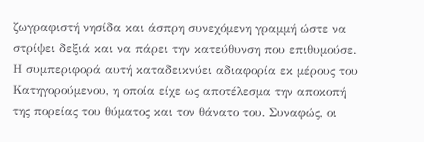ζωγραφιστή νησίδα και άσπρη συνεχόμενη γραμμή ώστε να στρίψει δεξιά και να πάρει την κατεύθυνση που επιθυμούσε. Η συμπεριφορά αυτή καταδεικνύει αδιαφορία εκ μέρους του Κατηγορούμενου, η οποία είχε ως αποτέλεσμα την αποκοπή της πορείας του θύματος και τον θάνατο του. Συναφώς, οι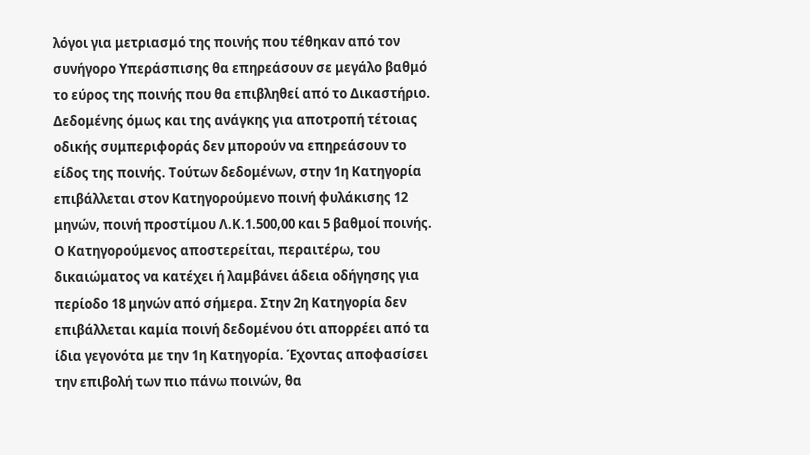λόγοι για μετριασμό της ποινής που τέθηκαν από τον συνήγορο Υπεράσπισης θα επηρεάσουν σε μεγάλο βαθμό το εύρος της ποινής που θα επιβληθεί από το Δικαστήριο. Δεδομένης όμως και της ανάγκης για αποτροπή τέτοιας οδικής συμπεριφοράς δεν μπορούν να επηρεάσουν το είδος της ποινής. Τούτων δεδομένων, στην 1η Κατηγορία επιβάλλεται στον Κατηγορούμενο ποινή φυλάκισης 12 μηνών, ποινή προστίμου Λ.Κ.1.500,00 και 5 βαθμοί ποινής. Ο Κατηγορούμενος αποστερείται, περαιτέρω, του δικαιώματος να κατέχει ή λαμβάνει άδεια οδήγησης για περίοδο 18 μηνών από σήμερα. Στην 2η Κατηγορία δεν επιβάλλεται καμία ποινή δεδομένου ότι απορρέει από τα ίδια γεγονότα με την 1η Κατηγορία. Έχοντας αποφασίσει την επιβολή των πιο πάνω ποινών, θα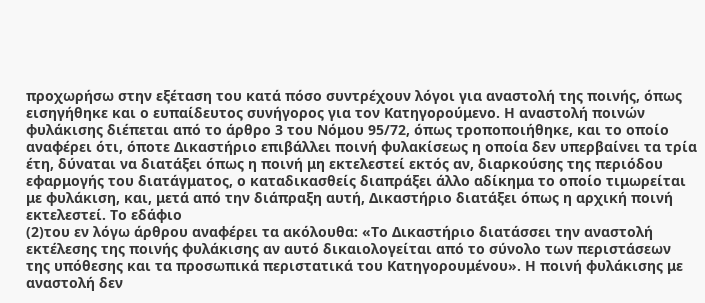προχωρήσω στην εξέταση του κατά πόσο συντρέχουν λόγοι για αναστολή της ποινής, όπως εισηγήθηκε και ο ευπαίδευτος συνήγορος για τον Κατηγορούμενο. Η αναστολή ποινών φυλάκισης διέπεται από το άρθρο 3 του Νόμου 95/72, όπως τροποποιήθηκε, και το οποίο αναφέρει ότι, όποτε Δικαστήριο επιβάλλει ποινή φυλακίσεως η οποία δεν υπερβαίνει τα τρία έτη, δύναται να διατάξει όπως η ποινή μη εκτελεστεί εκτός αν, διαρκούσης της περιόδου εφαρμογής του διατάγματος, ο καταδικασθείς διαπράξει άλλο αδίκημα το οποίο τιμωρείται με φυλάκιση, και, μετά από την διάπραξη αυτή, Δικαστήριο διατάξει όπως η αρχική ποινή εκτελεστεί. Το εδάφιο
(2)του εν λόγω άρθρου αναφέρει τα ακόλουθα: «Το Δικαστήριο διατάσσει την αναστολή εκτέλεσης της ποινής φυλάκισης αν αυτό δικαιολογείται από το σύνολο των περιστάσεων της υπόθεσης και τα προσωπικά περιστατικά του Κατηγορουμένου». Η ποινή φυλάκισης με αναστολή δεν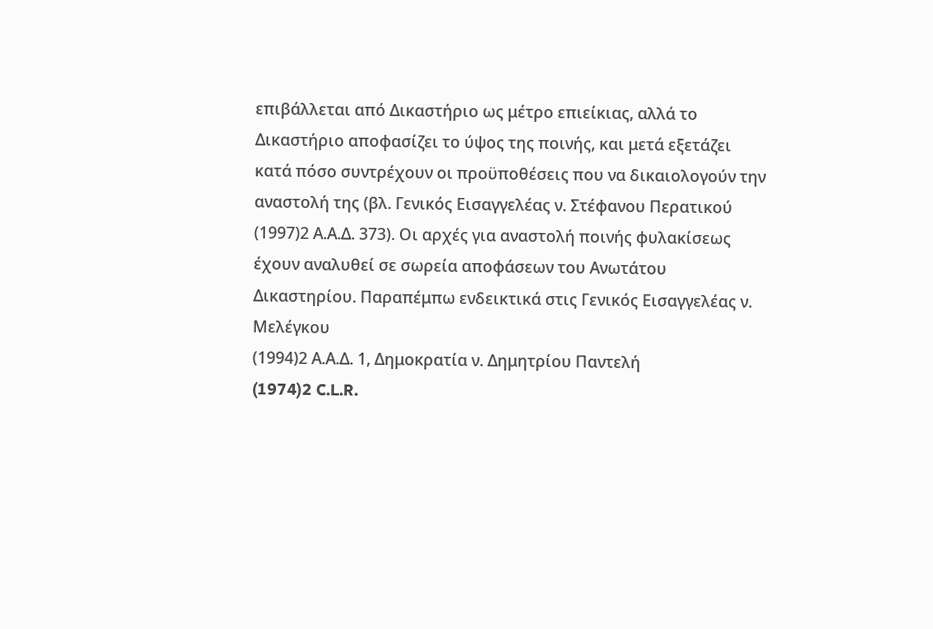επιβάλλεται από Δικαστήριο ως μέτρο επιείκιας, αλλά το Δικαστήριο αποφασίζει το ύψος της ποινής, και μετά εξετάζει κατά πόσο συντρέχουν οι προϋποθέσεις που να δικαιολογούν την αναστολή της (βλ. Γενικός Εισαγγελέας ν. Στέφανου Περατικού
(1997)2 Α.Α.Δ. 373). Οι αρχές για αναστολή ποινής φυλακίσεως έχουν αναλυθεί σε σωρεία αποφάσεων του Ανωτάτου Δικαστηρίου. Παραπέμπω ενδεικτικά στις Γενικός Εισαγγελέας ν. Μελέγκου
(1994)2 Α.Α.Δ. 1, Δημοκρατία ν. Δημητρίου Παντελή
(1974)2 C.L.R.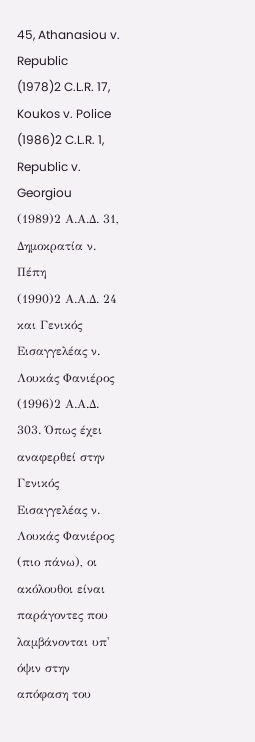45, Athanasiou v. Republic
(1978)2 C.L.R. 17, Koukos v. Police
(1986)2 C.L.R. 1, Republic v. Georgiou
(1989)2 Α.Α.Δ. 31, Δημοκρατία ν. Πέπη
(1990)2 Α.Α.Δ. 24 και Γενικός Εισαγγελέας ν. Λουκάς Φανιέρος
(1996)2 Α.Α.Δ. 303. Όπως έχει αναφερθεί στην Γενικός Εισαγγελέας ν. Λουκάς Φανιέρος (πιο πάνω), οι ακόλουθοι είναι παράγοντες που λαμβάνονται υπ' όψιν στην απόφαση του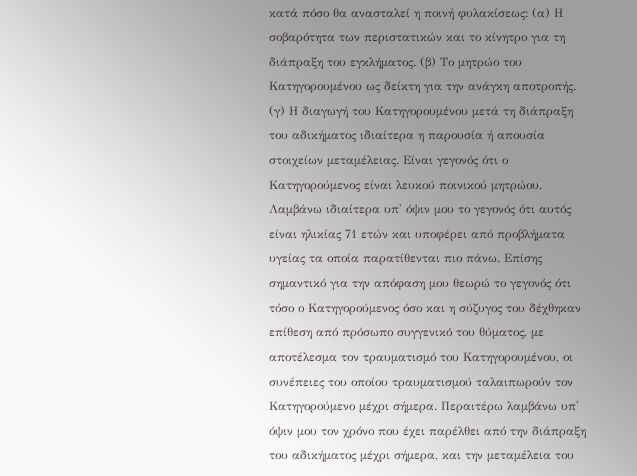κατά πόσο θα ανασταλεί η ποινή φυλακίσεως: (α) Η σοβαρότητα των περιστατικών και το κίνητρο για τη διάπραξη του εγκλήματος. (β) Το μητρώο του Κατηγορουμένου ως δείκτη για την ανάγκη αποτροπής. (γ) Η διαγωγή του Κατηγορουμένου μετά τη διάπραξη του αδικήματος ιδιαίτερα η παρουσία ή απουσία στοιχείων μεταμέλειας. Είναι γεγονός ότι ο Κατηγορούμενος είναι λευκού ποινικού μητρώου. Λαμβάνω ιδιαίτερα υπ' όψιν μου το γεγονός ότι αυτός είναι ηλικίας 71 ετών και υποφέρει από προβλήματα υγείας τα οποία παρατίθενται πιο πάνω. Επίσης σημαντικό για την απόφαση μου θεωρώ το γεγονός ότι τόσο ο Κατηγορούμενος όσο και η σύζυγος του δέχθηκαν επίθεση από πρόσωπο συγγενικό του θύματος, με αποτέλεσμα τον τραυματισμό του Κατηγορουμένου, οι συνέπειες του οποίου τραυματισμού ταλαιπωρούν τον Κατηγορούμενο μέχρι σήμερα. Περαιτέρω λαμβάνω υπ' όψιν μου τον χρόνο που έχει παρέλθει από την διάπραξη του αδικήματος μέχρι σήμερα, και την μεταμέλεια του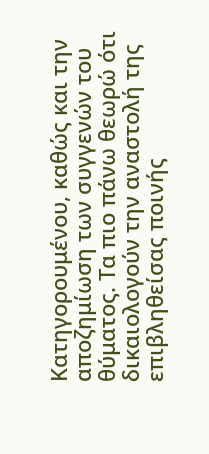Κατηγορουμένου, καθώς και την αποζημίωση των συγγενών του θύματος. Τα πιο πάνω θεωρώ ότι δικαιολογούν την αναστολή της επιβληθείσας ποινής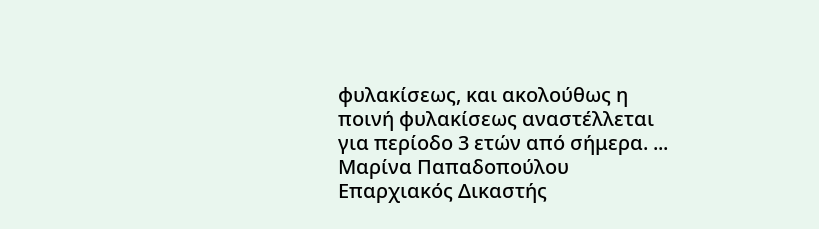φυλακίσεως, και ακολούθως η ποινή φυλακίσεως αναστέλλεται για περίοδο 3 ετών από σήμερα. ... Μαρίνα Παπαδοπούλου Επαρχιακός Δικαστής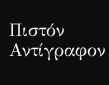Πιστόν Αντίγραφον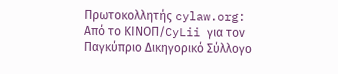Πρωτοκολλητής cylaw.org: Από το ΚΙΝOΠ/CyLii για τον Παγκύπριο Δικηγορικό Σύλλογο